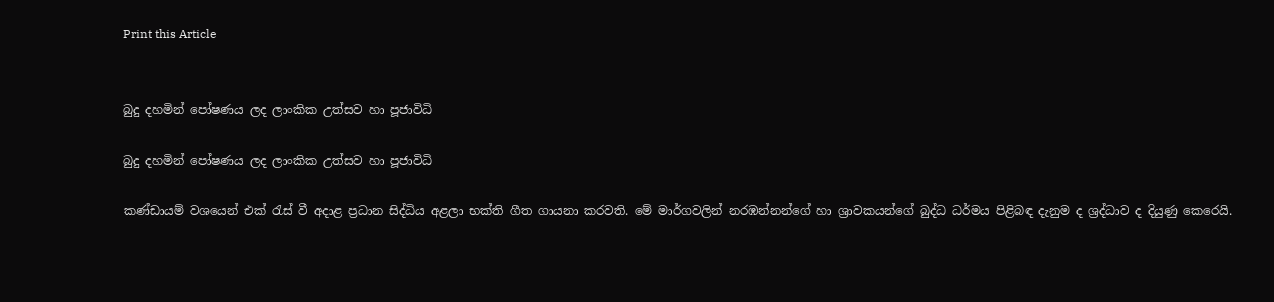Print this Article


බුදු දහමින් පෝෂණය ලද ලාංකික උත්සව හා පූජාවිධි

බුදු දහමින් පෝෂණය ලද ලාංකික උත්සව හා පූජාවිධි

කණ්ඩායම් වශයෙන් එක් රැස් වී අදාළ ප්‍රධාන සිද්ධිය අළලා භක්ති ගීත ගායනා කරවති. මේ මාර්ගවලින් නරඹන්නන්ගේ හා ශ්‍රාවකයන්ගේ බුද්ධ ධර්මය පිළිබඳ දැනුම ද ශ්‍රද්ධාව ද දියුණු කෙරෙයි.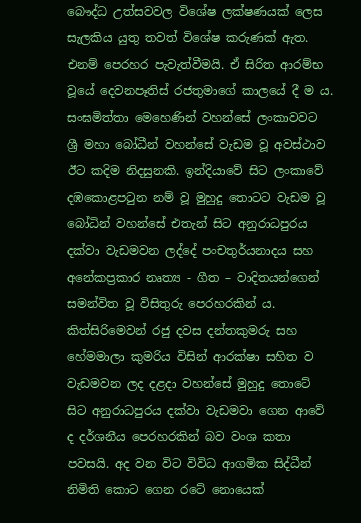බෞද්ධ උත්සවවල විශේෂ ලක්ෂණයක් ලෙස සැලකිය යුතු තවත් විශේෂ කරුණක් ඇත. එනම් පෙරහර පැවැත්වීමයි. ඒ සිරිත ආරම්භ වූයේ දෙවනපෑතිස් රජතුමාගේ කාලයේ දී ම ය. සංඝමිත්තා මෙහෙණින් වහන්සේ ලංකාවවට ශ්‍රී මහා බෝධීන් වහන්සේ වැඩම වූ අවස්ථාව ඊට කදිම නිදසුනකි. ඉන්දියාවේ සිට ලංකාවේ දඹකොළපටුන නම් වූ මුහුදු තොටට වැඩම වූ බෝධින් වහන්සේ එතැන් සිට අනුරාධපුරය දක්වා වැඩමවන ලද්දේ පංචතුර්යනාදය සහ අනේකප්‍රකාර නෘත්‍ය - ගීත – වාදිතයන්ගෙන් සමන්විත වූ විසිතුරු පෙරහරකින් ය. කිත්සිරිමෙවන් රජු දවස දන්තකුමරු සහ හේමමාලා කුමරිය විසින් ආරක්ෂා සහිත ව වැඩමවන ලද දළදා වහන්සේ මුහුදු තොටේ සිට අනුරාධපුරය දක්වා වැඩමවා ගෙන ආවේ ද දර්ශනීය පෙරහරකින් බව වංශ කතා පවසයි. අද වන විට විවිධ ආගමික සිද්ධීන් නිමිති කොට ගෙන රටේ නොයෙක්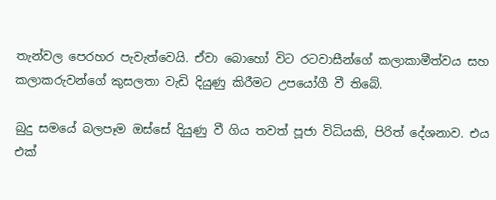තැන්වල පෙරහර පැවැත්වෙයි. ඒවා බොහෝ විට රටවාසීන්ගේ කලාකාමීත්වය සහ කලාකරුවන්ගේ කුසලතා වැඩි දියුණු කිරීමට උපයෝගී වී තිබේ.

බුදු සමයේ බලපෑම ඔස්සේ දියුණු වී ගිය තවත් පූජා විධියකි, පිරිත් දේශනාව. එය එක්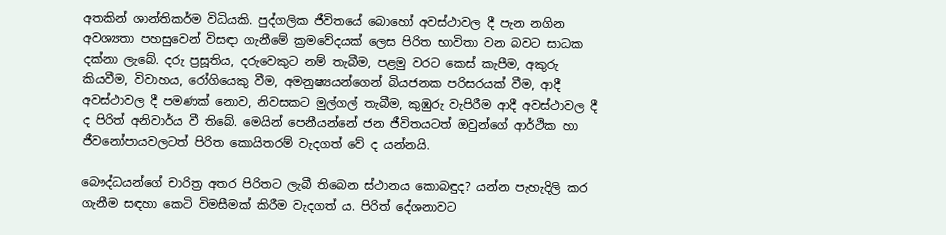අතකින් ශාන්තිකර්ම විධියකි. පුද්ගලික ජීවිතයේ බොහෝ අවස්ථාවල දී පැන නගින අවශ්‍යතා පහසුවෙන් විසඳා ගැනීමේ ක්‍රමවේදයක් ලෙස පිරිත භාවිතා වන බවට සාධක දක්නා ලැබේ. දරු ප්‍රසූතිය, දරුවෙකුට නම් තැබීම, පළමු වරට කෙස් කැපීම, අකුරු කියවීම, විවාහය, රෝගියෙකු වීම, අමනුෂ්‍යයන්ගෙන් බියජනක පරිසරයක් වීම, ආදී අවස්ථාවල දී පමණක් නොව, නිවසකට මුල්ගල් තැබීම, කුඹුරු වැපිරීම ආදී අවස්ථාවල දී ද පිරිත් අනිවාර්ය වී තිබේ. මෙයින් පෙනීයන්නේ ජන ජීවිතයටත් ඔවුන්ගේ ආර්ථික හා ජීවනෝපායවලටත් පිරිත කොයිතරම් වැදගත් වේ ද යන්නයි.

බෞද්ධයන්ගේ චාරිත්‍ර අතර පිරිතට ලැබී තිබෙන ස්ථානය කොබඳුද? යන්න පැහැදිලි කර ගැනීම සඳහා කෙටි විමසීමක් කිරීම වැදගත් ය. පිරිත් දේශනාවට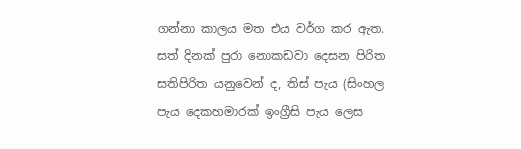ගන්නා කාලය මත එය වර්ග කර ඇත. සත් දිනක් පුරා නොකඩවා දෙසන පිරිත සතිපිරිත යනුවෙන් ද, තිස් පැය (සිංහල පැය දෙකහමාරක් ඉංග්‍රීසි පැය ලෙස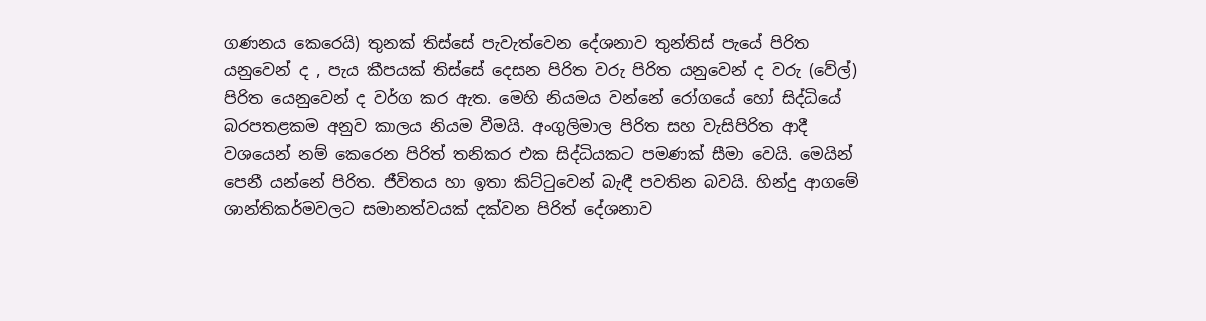ගණනය කෙරෙයි) තුනක් තිස්සේ පැවැත්වෙන දේශනාව තුන්තිස් පැයේ පිරිත යනුවෙන් ද , පැය කීපයක් තිස්සේ දෙසන පිරිත වරු පිරිත යනුවෙන් ද වරු (වේල්) පිරිත යෙනුවෙන් ද වර්ග කර ඇත. මෙහි නියමය වන්නේ රෝගයේ හෝ සිද්ධියේ බරපතළකම අනුව කාලය නියම වීමයි. අංගුලිමාල පිරිත සහ වැසිපිරිත ආදී වශයෙන් නම් කෙරෙන පිරිත් තනිකර එක සිද්ධියකට පමණක් සීමා වෙයි. මෙයින් පෙනී යන්නේ පිරිත. ජීවිතය හා ඉතා කිට්ටුවෙන් බැඳී පවතින බවයි. හින්දු ආගමේ ශාන්තිකර්මවලට සමානත්වයක් දක්වන පිරිත් දේශනාව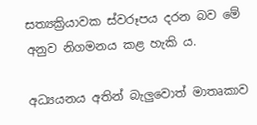සත්‍යක්‍රියාවක ස්වරූපය දරන බව මේ අනුව නිගමනය කළ හැකි ය.

අධ්‍යයනය අතින් බැලුවොත් මාතෘකාව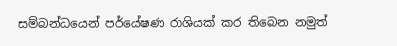සම්බන්ධයෙන් පර්යේෂණ රාශියක් කර තිබෙන නමුත්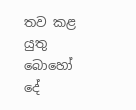තව කළ යුතු බොහෝ දේ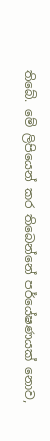තිබේ. මේ ලිපියෙන් කර තිබෙන්නේ පර්යේෂණයක් නොව,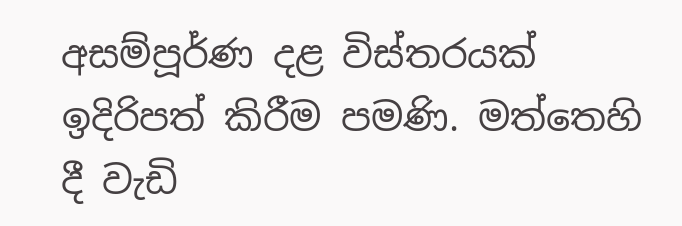අසම්පූර්ණ දළ විස්තරයක් ඉදිරිපත් කිරීම පමණි. මත්තෙහි දී වැඩි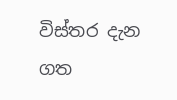විස්තර දැන ගත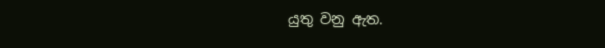යුතු වනු ඇත.